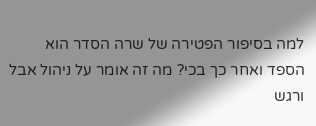למה בסיפור הפטירה של שרה הסדר הוא הספד ואחר כך בכי? מה זה אומר על ניהול אבל ורגש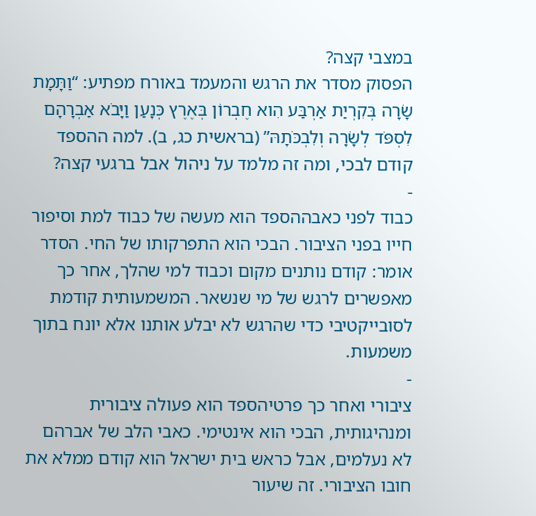במצבי קצה?
הפסוק מסדר את הרגש והמעמד באורח מפתיע: “וַתָּמָת שָׂרָה בְּקִרְיַת אַרְבַּע הִוא חֶבְרוֹן בְּאֶרֶץ כְּנָעַן וַיָּבֹא אַבְרָהָם לִסְפֹּד לְשָׂרָה וְלִבְכֹּתָהּ” (בראשית כג, ב). למה ההספד קודם לבכי, ומה זה מלמד על ניהול אבל ברגעי קצה?
-
כבוד לפני כאבההספד הוא מעשה של כבוד למת וסיפור חייו בפני הציבור. הבכי הוא התפרקותו של החי. הסדר אומר: קודם נותנים מקום וכבוד למי שהלך, אחר כך מאפשרים לרגש של מי שנשאר. המשמעותית קודמת לסובייקטיבי כדי שהרגש לא יבלע אותנו אלא יונח בתוך משמעות.
-
ציבורי ואחר כך פרטיהספד הוא פעולה ציבורית ומנהיגותית, הבכי הוא אינטימי. כאבי הלב של אברהם לא נעלמים, אבל כראש בית ישראל הוא קודם ממלא את חובו הציבורי. זה שיעור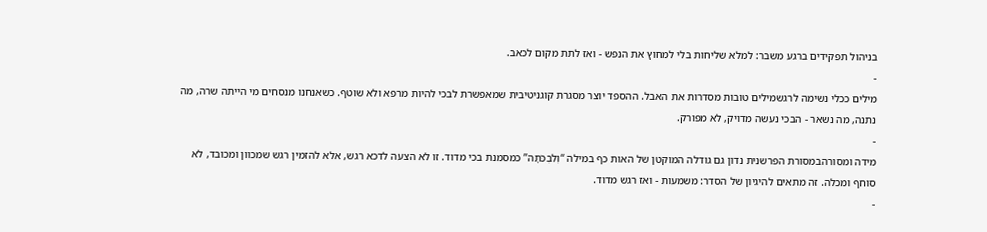בניהול תפקידים ברגע משבר: למלא שליחות בלי למחוץ את הנפש - ואז לתת מקום לכאב.
-
מילים ככלי נשימה לרגשמילים טובות מסדרות את האבל. ההספד יוצר מסגרת קוגניטיבית שמאפשרת לבכי להיות מרפא ולא שוטף. כשאנחנו מנסחים מי הייתה שרה, מה נתנה, מה נשאר - הבכי נעשה מדויק, לא מפורק.
-
מידה ומסורהבמסורת הפרשנית נדון גם גודלה המוקטן של האות כף במילה “וְלִבְכֹּתָהּ” כמסמנת בכי מדוד. זו לא הצעה לדכא רגש, אלא להזמין רגש שמכוון ומכובד, לא סוחף ומכלה. זה מתאים להיגיון של הסדר: משמעות - ואז רגש מדוד.
-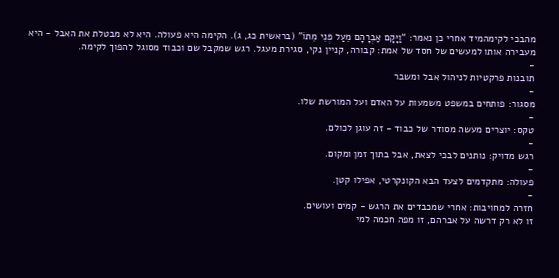מהבכי לקימהמיד אחרי כן נאמר: “וַיָּקָם אַבְרָהָם מֵעַל פְּנֵי מֵתוֹ” (בראשית כג, ג). הקימה היא פעולה. היא לא מבטלת את האבל - היא מעבירה אותו למעשים של חסד של אמת: קבורה, קניין נקי, סגירת מעגל. רגש שמקבל שם וכבוד מסוגל להפוך לקימה.
-
תובנות פרקטיות לניהול אבל ומשבר
-
מסגור: פותחים במשפט משמעות על האדם ועל המורשת שלו.
-
טקס: יוצרים מעשה מסודר של כבוד - זה עוגן לכולם.
-
רגש מדויק: נותנים לבכי לצאת, אבל בתוך זמן ומקום.
-
פעולה: מתקדמים לצעד הבא הקונקרטי, אפילו קטן.
-
חזרה למחויבות: אחרי שמכבדים את הרגש - קמים ועושים.
זו לא רק דרשה על אברהם, זו מפה חכמה למי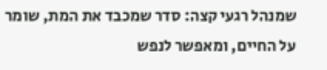שמנהל רגעי קצה: סדר שמכבד את המת, שומר על החיים, ומאפשר לנפש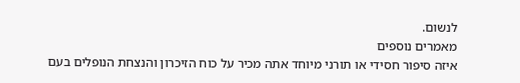לנשום.
מאמרים נוספים
איזה סיפור חסידי או תורני מיוחד אתה מכיר על כוח הזיכרון והנצחת הנופלים בעם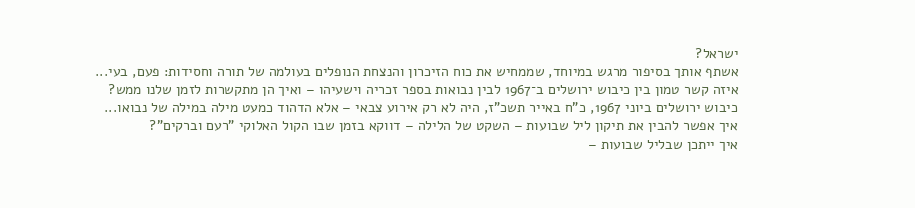ישראל?
אשתף אותך בסיפור מרגש במיוחד, שממחיש את כוח הזיכרון והנצחת הנופלים בעולמה של תורה וחסידות: פעם, בעי...
איזה קשר טמון בין כיבוש ירושלים ב־1967 לבין נבואות בספר זכריה וישעיהו – ואיך הן מתקשרות לזמן שלנו ממש?
כיבוש ירושלים ביוני 1967, כ"ח באייר תשכ"ז, היה לא רק אירוע צבאי – אלא הדהוד כמעט מילה במילה של נבואו...
איך אפשר להבין את תיקון ליל שבועות – השקט של הלילה – דווקא בזמן שבו הקול האלוקי "רעם וברקים"?
איך ייתכן שבליל שבועות –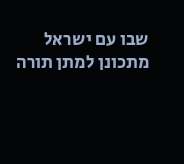שבו עם ישראל מתכונן למתן תורה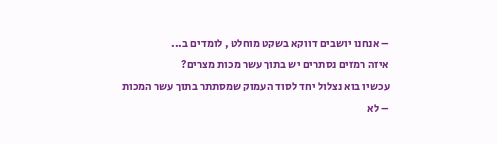– אנחנו יושבים דווקא בשקט מוחלט , לומדים ב...
איזה רמזים נסתרים יש בתוך עשר מכות מצרים?
עכשיו בוא נצלול יחד לסוד העמוק שמסתתר בתוך עשר המכות – לא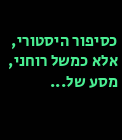כסיפור היסטורי, אלא כמשל רוחני, מסע של...